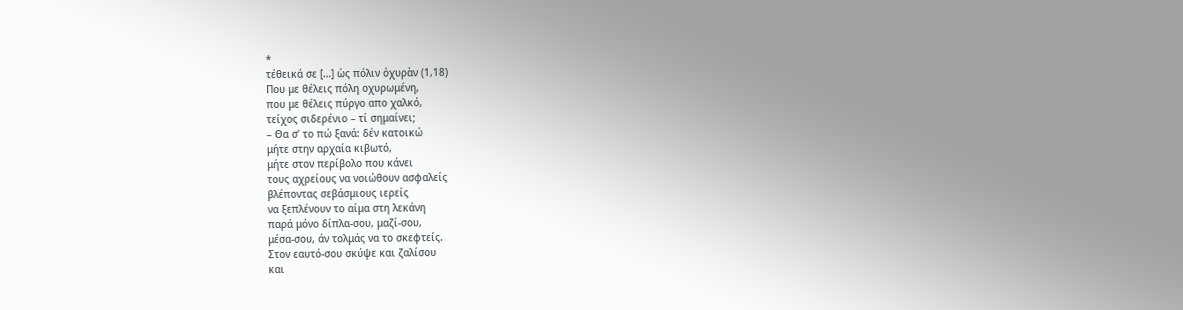*
τέθεικά σε […] ὡς πόλιν ὀχυρὰν (1,18)
Που με θέλεις πόλη οχυρωμένη,
που με θέλεις πύργο απο χαλκό,
τείχος σιδερένιο – τί σημαίνει;
– Θα σ’ το πώ ξανά: δέν κατοικώ
μήτε στην αρχαία κιβωτό,
μήτε στον περίβολο που κάνει
τους αχρείους να νοιώθουν ασφαλείς
βλέποντας σεβάσμιους ιερείς
να ξεπλένουν το αίμα στη λεκάνη
παρά μόνο δίπλα-σου, μαζί-σου,
μέσα-σου, άν τολμάς να το σκεφτείς.
Στον εαυτό-σου σκύψε και ζαλίσου
και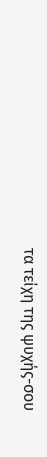τα τείχη της ψυχής-σου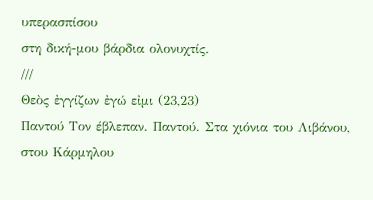υπερασπίσου
στη δική-μου βάρδια ολονυχτίς.
///
Θεὸς ἐγγίζων ἐγώ εἰμι (23,23)
Παντού Τον έβλεπαν. Παντού. Στα χιόνια του Λιβάνου,
στου Κάρμηλου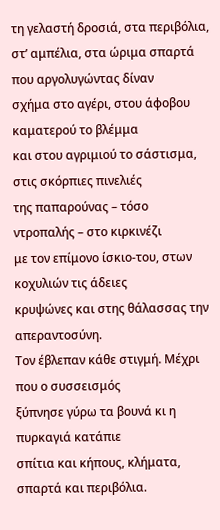τη γελαστή δροσιά, στα περιβόλια,
στ’ αμπέλια, στα ώριμα σπαρτά που αργολυγώντας δίναν
σχήμα στο αγέρι, στου άφοβου καματερού το βλέμμα
και στου αγριμιού το σάστισμα, στις σκόρπιες πινελιές
της παπαρούνας – τόσο ντροπαλής – στο κιρκινέζι
με τον επίμονο ίσκιο-του, στων κοχυλιών τις άδειες
κρυψώνες και στης θάλασσας την απεραντοσύνη.
Τον έβλεπαν κάθε στιγμή. Μέχρι που ο συσσεισμός
ξύπνησε γύρω τα βουνά κι η πυρκαγιά κατάπιε
σπίτια και κήπους, κλήματα, σπαρτά και περιβόλια.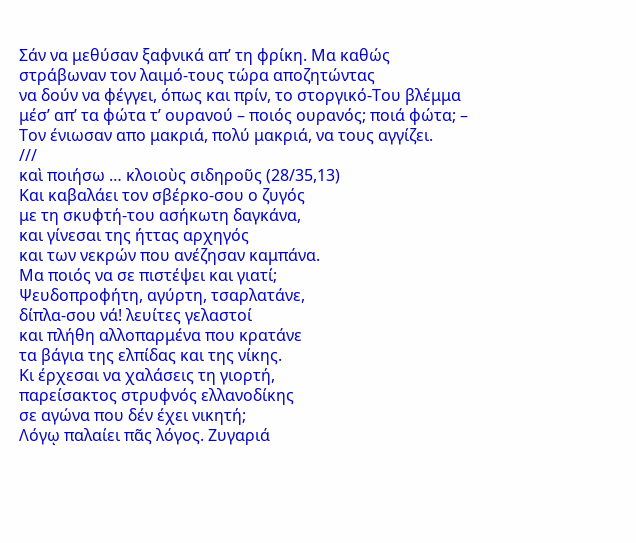Σάν να μεθύσαν ξαφνικά απ’ τη φρίκη. Μα καθώς
στράβωναν τον λαιμό-τους τώρα αποζητώντας
να δούν να φέγγει, όπως και πρίν, το στοργικό-Του βλέμμα
μέσ’ απ’ τα φώτα τ’ ουρανού – ποιός ουρανός; ποιά φώτα; –
Τον ένιωσαν απο μακριά, πολύ μακριά, να τους αγγίζει.
///
καὶ ποιήσω … κλοιοὺς σιδηροῦς (28/35,13)
Και καβαλάει τον σβέρκο-σου ο ζυγός
με τη σκυφτή-του ασήκωτη δαγκάνα,
και γίνεσαι της ήττας αρχηγός
και των νεκρών που ανέζησαν καμπάνα.
Μα ποιός να σε πιστέψει και γιατί;
Ψευδοπροφήτη, αγύρτη, τσαρλατάνε,
δίπλα-σου νά! λευίτες γελαστοί
και πλήθη αλλοπαρμένα που κρατάνε
τα βάγια της ελπίδας και της νίκης.
Κι έρχεσαι να χαλάσεις τη γιορτή,
παρείσακτος στρυφνός ελλανοδίκης
σε αγώνα που δέν έχει νικητή;
Λόγῳ παλαίει πᾶς λόγος. Ζυγαριά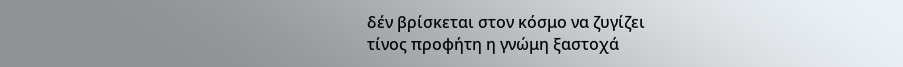δέν βρίσκεται στον κόσμο να ζυγίζει
τίνος προφήτη η γνώμη ξαστοχά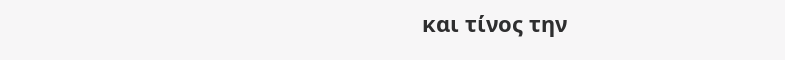και τίνος την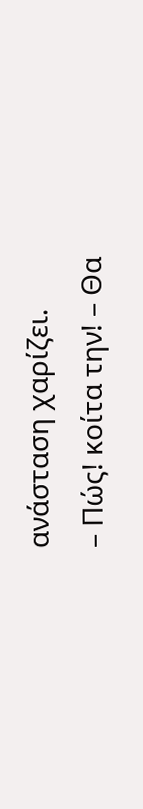ανάσταση χαρίζει.
– Πώς! κοίτα την! – Θα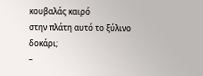κουβαλάς καιρό
στην πλάτη αυτό το ξύλινο δοκάρι;
–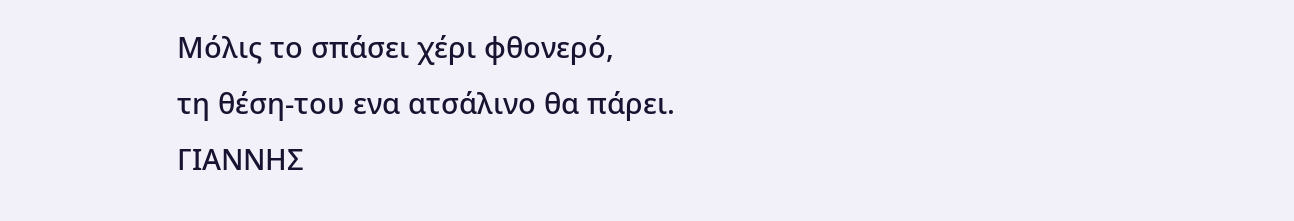Μόλις το σπάσει χέρι φθονερό,
τη θέση-του ενα ατσάλινο θα πάρει.
ΓΙΑΝΝΗΣ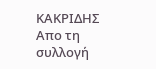ΚΑΚΡΙΔΗΣ
Απο τη συλλογή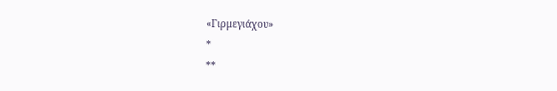«Γιρμεγιάχου»
*
**